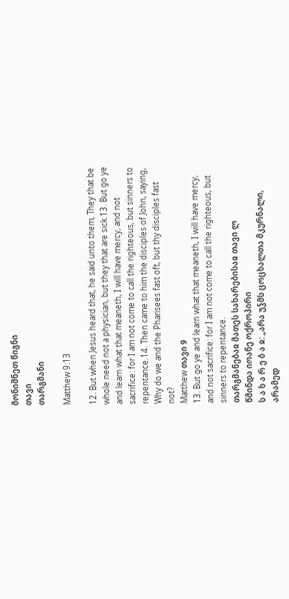მონიშნეთ წიგნი
თავი
თარგმანი

Matthew 9:13

12. But when Jesus heard that, he said unto them, They that be whole need not a physician, but they that are sick.13. But go ye and learn what that meaneth, I will have mercy, and not sacrifice: for I am not come to call the righteous, but sinners to repentance.14. Then came to him the disciples of John, saying, Why do we and the Pharisees fast oft, but thy disciples fast not?
Matthew თავი 9
13. But go ye and learn what that meaneth, I will have mercy, and not sacrifice: for I am not come to call the righteous, but sinners to repentance.
თარგმანებაჲ მათეს სახარებისაჲ თავი ლ
წმინდა იოანე ოქროპირი
ს ა ხ ა რ ე ბ ა ჲ: „არა უჴმს ცოცხალთა მკურნალი, არამედ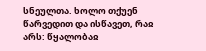სნეულთა. ხოლო თქუენ წარვედით და ისწავეთ, რაჲ არს: წყალობაჲ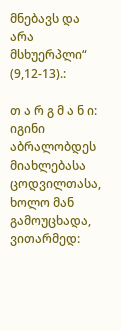მნებავს და არა მსხუერპლი“ (9,12-13).:

თ ა რ გ მ ა ნ ი: იგინი აბრალობდეს მიახლებასა ცოდვილთასა, ხოლო მან გამოუცხადა, ვითარმედ: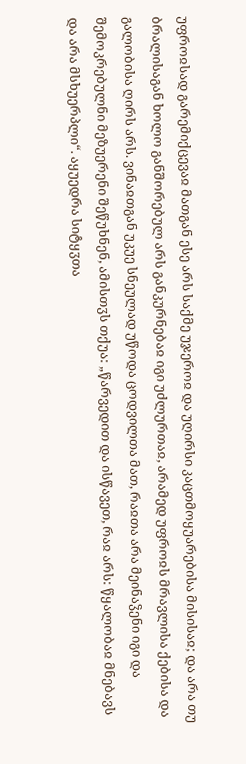უფროჲსად გარემიქცევაჲ მათგან ესე არს საქმე უჯეროჲ და უღირსი კაცთმოყუარებისა მისისაჲ; და არა თუ ბრალისაგან ხოლო განშორებულ არს განკურნებაჲ იგი უძლურთაჲ, არამედ უფროჲს მრავლისა ქებისა და გალობისა ღირს არს. ვინაჲთგან უკუე სნეულად უწოდა ცოდვილთა მათ, რაჲთა არა მეინაჴენი იგი და შემოკრებულნი მეზუერენი შეწუხნენ, ამისთჳს თქუა: „წარვედით და ისწავეთ, რაჲ არს: წყალობაჲ მნებავს და არა მსხუერპლი“. აყუედრა სიტყჳთა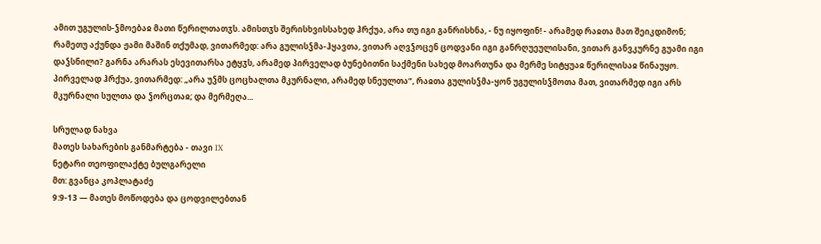ამით უგულის-ჴმოებაჲ მათი წერილთათჳს. ამისთჳს შერისხვისსახედ ჰრქუა, არა თუ იგი განრისხნა, - ნუ იყოფინ! - არამედ რაჲთა მათ შეიკდიმონ; რამეთუ აქუნდა ჟამი მაშინ თქუმად, ვითარმედ: არა გულისჴმა-ჰყავთა, ვითარ აღვჴოცენ ცოდვანი იგი განრღუეულისანი, ვითარ განვკურნე გუამი იგი დაჴსნილი? გარნა არარას ესევითარსა ეტყჳს, არამედ პირველად ბუნებითნი საქმენი სახედ მოართუნა და მერმე სიტყუაჲ წერილისაჲ წინაუყო. პირველად ჰრქუა, ვითარმედ: „არა უჴმს ცოცხალთა მკურნალი, არამედ სნეულთა“, რაჲთა გულისჴმა-ყონ უგულისჴმოთა მათ, ვითარმედ იგი არს მკურნალი სულთა და ჴორცთაჲ; და მერმეღა...

სრულად ნახვა
მათეს სახარების განმარტება - თავი IX
ნეტარი თეოფილაქტე ბულგარელი
მთ: გვანცა კოპლატაძე
9:9-13 — მათეს მოწოდება და ცოდვილებთან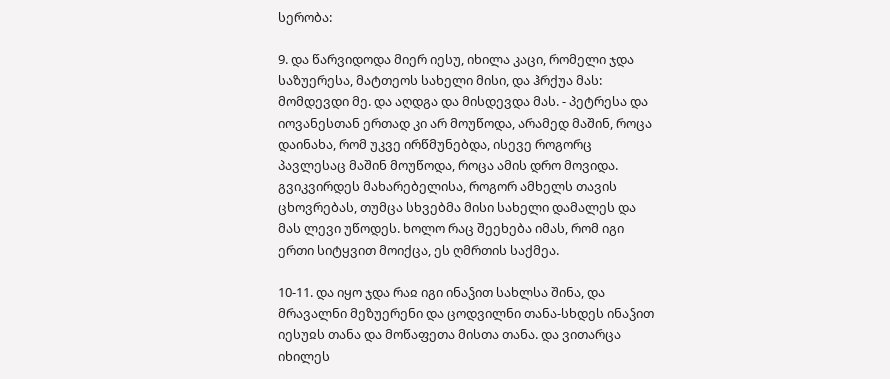სერობა:

9. და წარვიდოდა მიერ იესუ, იხილა კაცი, რომელი ჯდა საზუერესა, მატთეოს სახელი მისი, და ჰრქუა მას: მომდევდი მე. და აღდგა და მისდევდა მას. - პეტრესა და იოვანესთან ერთად კი არ მოუწოდა, არამედ მაშინ, როცა დაინახა, რომ უკვე ირწმუნებდა, ისევე როგორც პავლესაც მაშინ მოუწოდა, როცა ამის დრო მოვიდა. გვიკვირდეს მახარებელისა, როგორ ამხელს თავის ცხოვრებას, თუმცა სხვებმა მისი სახელი დამალეს და მას ლევი უწოდეს. ხოლო რაც შეეხება იმას, რომ იგი ერთი სიტყვით მოიქცა, ეს ღმრთის საქმეა.

10-11. და იყო ჯდა რაჲ იგი ინაჴით სახლსა შინა, და მრავალნი მეზუერენი და ცოდვილნი თანა-სხდეს ინაჴით იესუჲს თანა და მოწაფეთა მისთა თანა. და ვითარცა იხილეს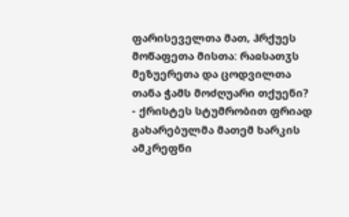ფარისეველთა მათ, ჰრქუეს მოწაფეთა მისთა: რაჲსათჳს მეზუერეთა და ცოდვილთა თანა ჭამს მოძღუარი თქუენი? - ქრისტეს სტუმრობით ფრიად გახარებულმა მათემ ხარკის ამკრეფნი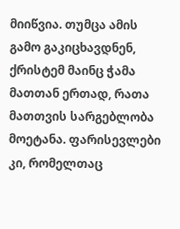მიიწვია. თუმცა ამის გამო გაკიცხავდნენ, ქრისტემ მაინც ჭამა მათთან ერთად, რათა მათთვის სარგებლობა მოეტანა. ფარისევლები კი, რომელთაც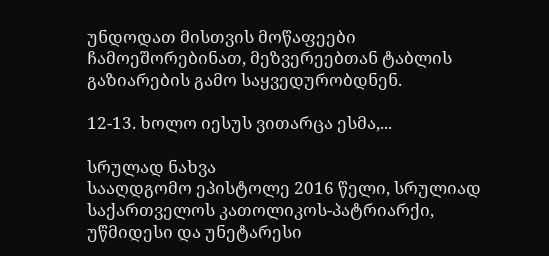უნდოდათ მისთვის მოწაფეები ჩამოეშორებინათ, მეზვერეებთან ტაბლის გაზიარების გამო საყვედურობდნენ.

12-13. ხოლო იესუს ვითარცა ესმა,...

სრულად ნახვა
სააღდგომო ეპისტოლე 2016 წელი, სრულიად საქართველოს კათოლიკოს-პატრიარქი, უწმიდესი და უნეტარესი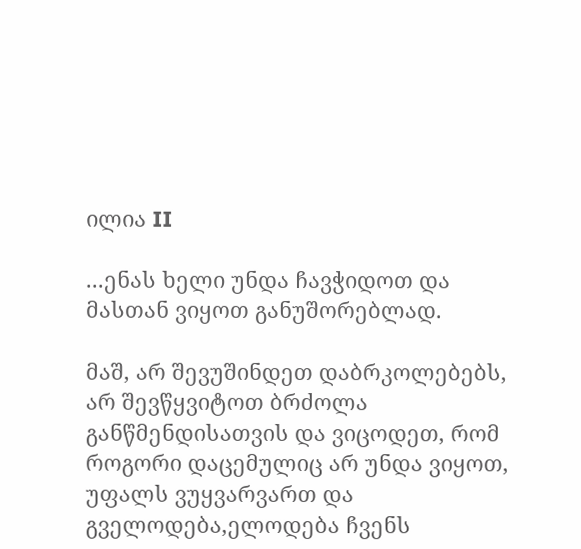ილია II

...ენას ხელი უნდა ჩავჭიდოთ და მასთან ვიყოთ განუშორებლად.

მაშ, არ შევუშინდეთ დაბრკოლებებს, არ შევწყვიტოთ ბრძოლა განწმენდისათვის და ვიცოდეთ, რომ როგორი დაცემულიც არ უნდა ვიყოთ, უფალს ვუყვარვართ და გველოდება,ელოდება ჩვენს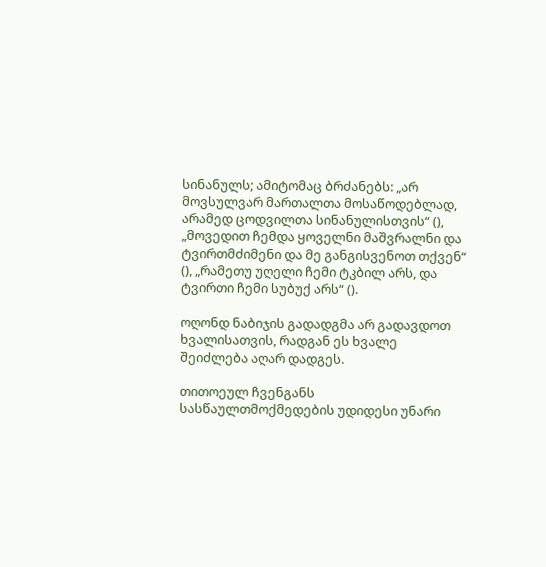სინანულს; ამიტომაც ბრძანებს: „არ მოვსულვარ მართალთა მოსაწოდებლად, არამედ ცოდვილთა სინანულისთვის“ (), „მოვედით ჩემდა ყოველნი მაშვრალნი და ტვირთმძიმენი და მე განგისვენოთ თქვენ“ (), „რამეთუ უღელი ჩემი ტკბილ არს, და ტვირთი ჩემი სუბუქ არს“ ().

ოღონდ ნაბიჯის გადადგმა არ გადავდოთ ხვალისათვის, რადგან ეს ხვალე შეიძლება აღარ დადგეს.

თითოეულ ჩვენგანს სასწაულთმოქმედების უდიდესი უნარი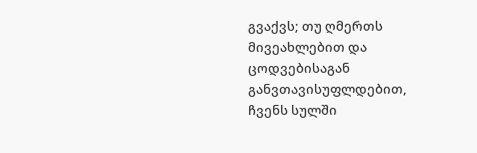გვაქვს; თუ ღმერთს მივეახლებით და ცოდვებისაგან განვთავისუფლდებით, ჩვენს სულში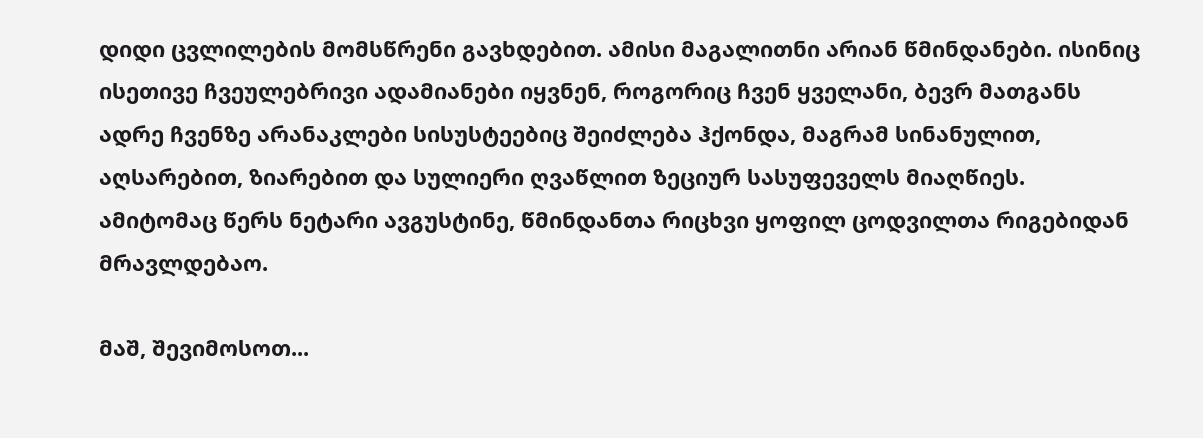დიდი ცვლილების მომსწრენი გავხდებით. ამისი მაგალითნი არიან წმინდანები. ისინიც ისეთივე ჩვეულებრივი ადამიანები იყვნენ, როგორიც ჩვენ ყველანი, ბევრ მათგანს ადრე ჩვენზე არანაკლები სისუსტეებიც შეიძლება ჰქონდა, მაგრამ სინანულით, აღსარებით, ზიარებით და სულიერი ღვაწლით ზეციურ სასუფეველს მიაღწიეს. ამიტომაც წერს ნეტარი ავგუსტინე, წმინდანთა რიცხვი ყოფილ ცოდვილთა რიგებიდან მრავლდებაო.

მაშ, შევიმოსოთ...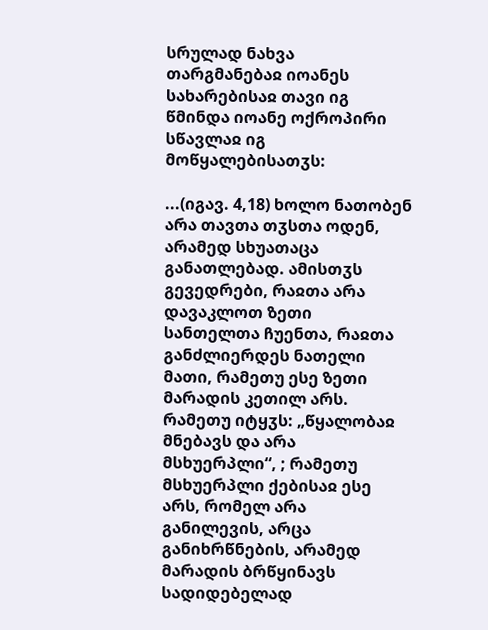სრულად ნახვა
თარგმანებაჲ იოანეს სახარებისაჲ თავი იგ
წმინდა იოანე ოქროპირი
სწავლაჲ იგ მოწყალებისათჳს:

...(იგავ. 4,18) ხოლო ნათობენ არა თავთა თჳსთა ოდენ, არამედ სხუათაცა განათლებად. ამისთჳს გევედრები, რაჲთა არა დავაკლოთ ზეთი სანთელთა ჩუენთა, რაჲთა განძლიერდეს ნათელი მათი, რამეთუ ესე ზეთი მარადის კეთილ არს. რამეთუ იტყჳს: „წყალობაჲ მნებავს და არა მსხუერპლი“, ; რამეთუ მსხუერპლი ქებისაჲ ესე არს, რომელ არა განილევის, არცა განიხრწნების, არამედ მარადის ბრწყინავს სადიდებელად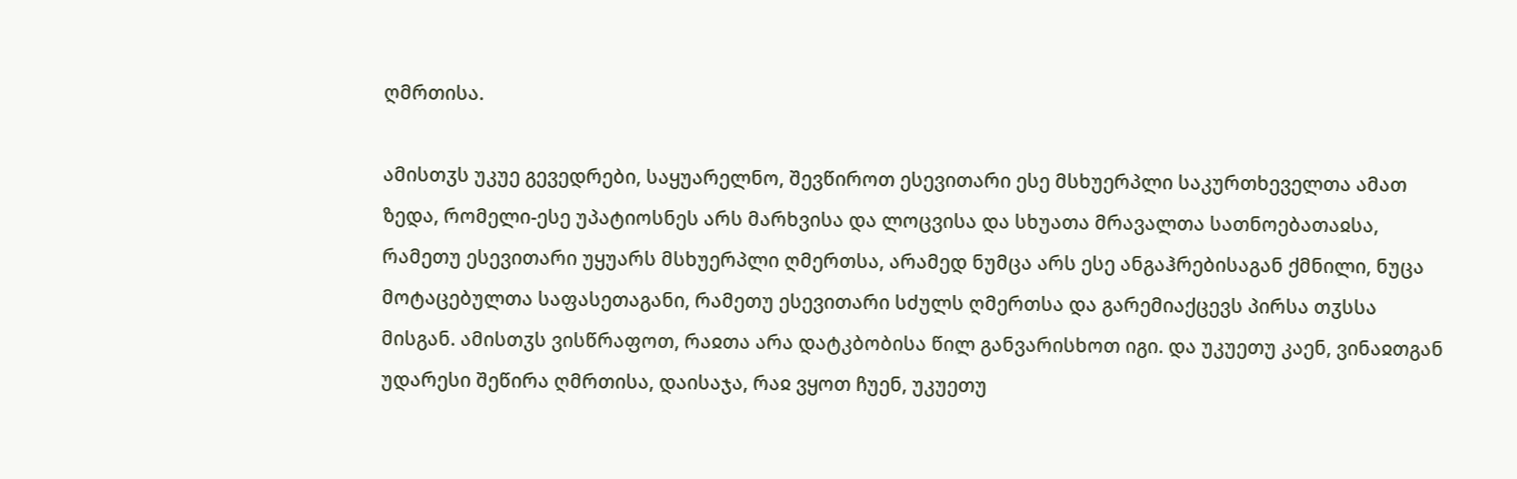ღმრთისა.

ამისთჳს უკუე გევედრები, საყუარელნო, შევწიროთ ესევითარი ესე მსხუერპლი საკურთხეველთა ამათ ზედა, რომელი-ესე უპატიოსნეს არს მარხვისა და ლოცვისა და სხუათა მრავალთა სათნოებათაჲსა, რამეთუ ესევითარი უყუარს მსხუერპლი ღმერთსა, არამედ ნუმცა არს ესე ანგაჰრებისაგან ქმნილი, ნუცა მოტაცებულთა საფასეთაგანი, რამეთუ ესევითარი სძულს ღმერთსა და გარემიაქცევს პირსა თჳსსა მისგან. ამისთჳს ვისწრაფოთ, რაჲთა არა დატკბობისა წილ განვარისხოთ იგი. და უკუეთუ კაენ, ვინაჲთგან უდარესი შეწირა ღმრთისა, დაისაჯა, რაჲ ვყოთ ჩუენ, უკუეთუ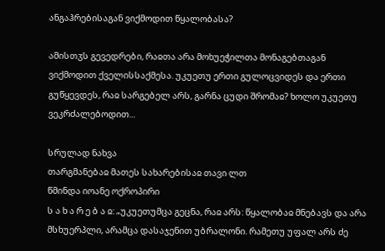ანგაჰრებისაგან ვიქმოდით წყალობასა?

ამისთჳს გევედრები, რაჲთა არა მოხუეჭილთა მონაგებთაგან ვიქმოდით ქველისსაქმესა. უკუეთუ ერთი გულოცვიდეს და ერთი გუწყევდეს, რაჲ სარგებელ არს, გარნა ცუდი შრომაჲ? ხოლო უკუეთუ ვეკრძალებოდით...

სრულად ნახვა
თარგმანებაჲ მათეს სახარებისაჲ თავი ლთ
წმინდა იოანე ოქროპირი
ს ა ხ ა რ ე ბ ა ჲ: „უკუეთუმცა გეცნა, რაჲ არს: წყალობაჲ მნებავს და არა მსხუერპლი, არამცა დასაჯენით უბრალონი. რამეთუ უფალ არს ძე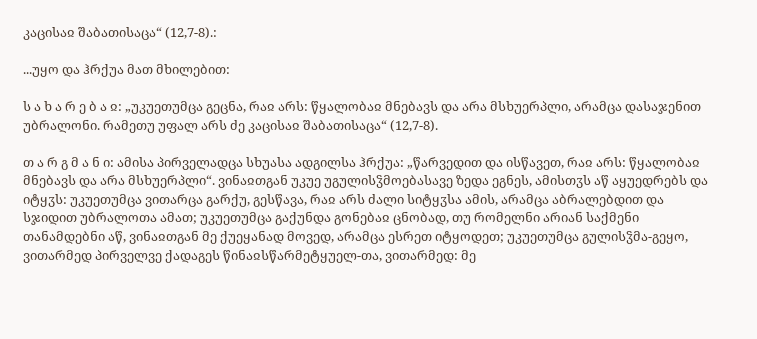კაცისაჲ შაბათისაცა“ (12,7-8).:

...უყო და ჰრქუა მათ მხილებით:

ს ა ხ ა რ ე ბ ა ჲ: „უკუეთუმცა გეცნა, რაჲ არს: წყალობაჲ მნებავს და არა მსხუერპლი, არამცა დასაჯენით უბრალონი. რამეთუ უფალ არს ძე კაცისაჲ შაბათისაცა“ (12,7-8).

თ ა რ გ მ ა ნ ი: ამისა პირველადცა სხუასა ადგილსა ჰრქუა: „წარვედით და ისწავეთ, რაჲ არს: წყალობაჲ მნებავს და არა მსხუერპლი“. ვინაჲთგან უკუე უგულისჴმოებასავე ზედა ეგნეს, ამისთჳს აწ აყუედრებს და იტყჳს: უკუეთუმცა ვითარცა გარქუ, გესწავა, რაჲ არს ძალი სიტყჳსა ამის, არამცა აბრალებდით და სჯიდით უბრალოთა ამათ; უკუეთუმცა გაქუნდა გონებაჲ ცნობად, თუ რომელნი არიან საქმენი თანამდებნი აწ, ვინაჲთგან მე ქუეყანად მოვედ, არამცა ესრეთ იტყოდეთ; უკუეთუმცა გულისჴმა-გეყო, ვითარმედ პირველვე ქადაგეს წინაჲსწარმეტყუელ-თა, ვითარმედ: მე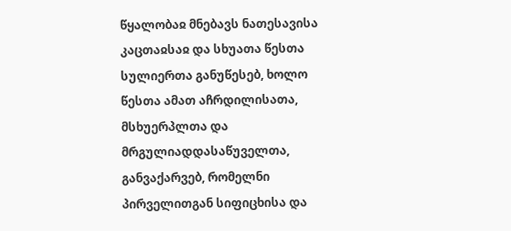წყალობაჲ მნებავს ნათესავისა კაცთაჲსაჲ და სხუათა წესთა სულიერთა განუწესებ, ხოლო წესთა ამათ აჩრდილისათა, მსხუერპლთა და მრგულიადდასაწუველთა, განვაქარვებ, რომელნი პირველითგან სიფიცხისა და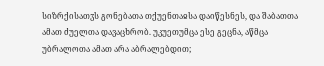სიზრქისათჳს გონებათა თქუენთაჲსა დაიწესნეს, და შაბათთა ამათ ძუელთა დავაცხრობ. უკუეთუმცა ესე გეცნა, აწმცა უბრალოთა ამათ არა აბრალებდით;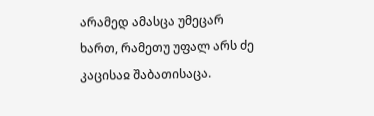არამედ ამასცა უმეცარ ხართ, რამეთუ უფალ არს ძე კაცისაჲ შაბათისაცა.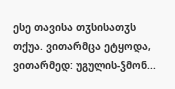ესე თავისა თჳსისათჳს თქუა. ვითარმცა ეტყოდა, ვითარმედ: უგულის-ჴმონ...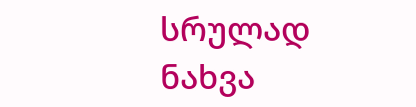სრულად ნახვა